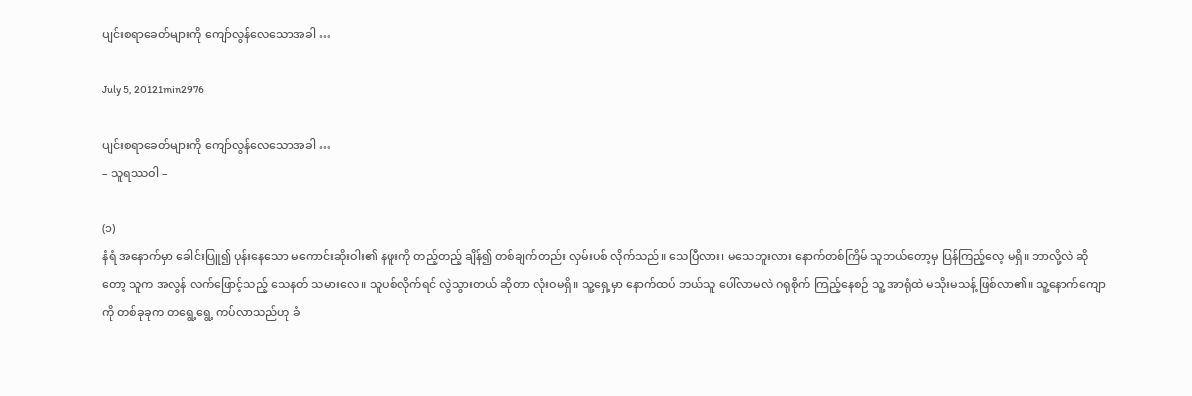ပျင်းစရာခေတ်များကို ကျော်လွန်လေသောအခါ …

July 5, 20121min2976

ပျင်းစရာခေတ်များကို ကျော်လွန်လေသောအခါ …
– သူရဿဝါ –

(၁)
နံရံ အနောက်မှာ ခေါင်းပြူ၍ ပုန်းနေသော မကောင်းဆိုးဝါး၏ နဖူးကို တည့်တည့် ချိန်၍ တစ်ချက်တည်း လှမ်းပစ် လိုက်သည်။ သေပြီလား၊ မသေဘူးလား နောက်တစ်ကြိမ် သူဘယ်တော့မှ ပြန်ကြည့်လေ့ မရှိ။ ဘာလို့လဲ ဆိုတော့ သူက အလွန် လက်ဖြောင့်သည့် သေနတ် သမားလေ။ သူပစ်လိုက်ရင် လွဲသွားတယ် ဆိုတာ လုံးဝမရှိ။ သူ့ရှေ့မှာ နောက်ထပ် ဘယ်သူ ပေါ်လာမလဲ ဂရုစိုက် ကြည့်နေစဉ် သူ့ အာရုံထဲ မသိုးမသန့် ဖြစ်လာ၏။ သူ့နောက်ကျောကို တစ်ခုခုက တရွေ့ရွေ့ ကပ်လာသည်ဟု ခံ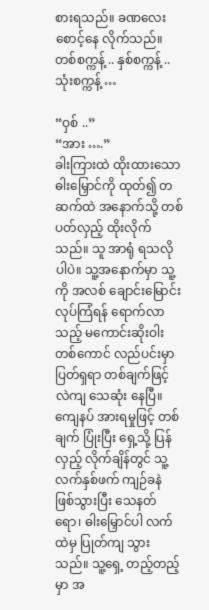စားရသည်။ ခဏလေး စောင့်နေ လိုက်သည်။ တစ်စက္ကန့် .. နှစ်စက္ကန့် .. သုံးစက္ကန့် …

“ဝှစ် ..”
“အား ….”
ခါးကြားထဲ ထိုးထားသော ဓါးမြှောင်ကို ထုတ်၍ တဆက်ထဲ အနောက်သို့ တစ်ပတ်လှည့် ထိုးလိုက်သည်။ သူ အာရုံ ရသလိုပါပဲ။ သူ့အနောက်မှာ သူ့ကို အလစ် ချောင်းမြောင်း လုပ်ကြံရန် ရောက်လာသည့် မကောင်းဆိုးဝါး တစ်ကောင် လည်ပင်းမှာ ပြတ်ရှရာ တစ်ချက်ဖြင့် လဲကျ သေဆုံး နေပြီ။ ကျေနပ် အားရမှုဖြင့် တစ်ချက် ပြုံးပြီး ရှေ့သို့ ပြန်လှည့် လိုက်ချိန်တွင် သူ့လက်နှစ်ဖက် ကျဉ်ခနဲ ဖြစ်သွားပြီး သေနတ်ရော၊ ဓါးမြှောင်ပါ လက်ထဲမှ ပြုတ်ကျ သွားသည်။ သူ့ရှေ့ တည့်တည့်မှာ အ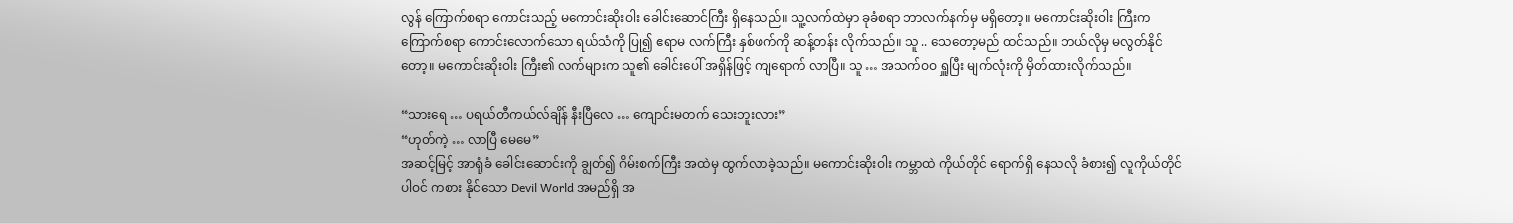လွန် ကြောက်စရာ ကောင်းသည့် မကောင်းဆိုးဝါး ခေါင်းဆောင်ကြီး ရှိနေသည်။ သူ့လက်ထဲမှာ ခုခံစရာ ဘာလက်နက်မှ မရှိတော့။ မကောင်းဆိုးဝါး ကြီးက ကြောက်စရာ ကောင်းလောက်သော ရယ်သံကို ပြု၍ ဧရာမ လက်ကြီး နှစ်ဖက်ကို ဆန့်တန်း လိုက်သည်။ သူ .. သေတော့မည် ထင်သည်။ ဘယ်လိုမှ မလွတ်နိုင်တော့။ မကောင်းဆိုးဝါး ကြီး၏ လက်များက သူ၏ ခေါင်းပေါ် အရှိန်ဖြင့် ကျရောက် လာပြီ။ သူ … အသက်ဝဝ ရှူပြီး မျက်လုံးကို မှိတ်ထားလိုက်သည်။

“သားရေ … ပရယ်တီကယ်လ်ချိန် နီးပြီလေ … ကျောင်းမတက် သေးဘူးလား”
“ဟုတ်ကဲ့ … လာပြီ မေမေ”
အဆင့်မြင့် အာရုံခံ ခေါင်းဆောင်းကို ချွတ်၍ ဂိမ်းစက်ကြီး အထဲမှ ထွက်လာခဲ့သည်။ မကောင်းဆိုးဝါး ကမ္ဘာထဲ ကိုယ်တိုင် ရောက်ရှိ နေသလို ခံစား၍ လူကိုယ်တိုင် ပါဝင် ကစား နိုင်သော Devil World အမည်ရှိ အ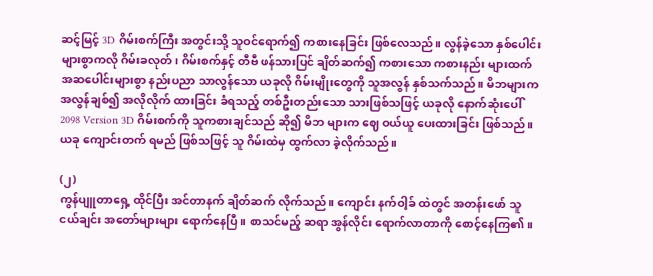ဆင့်မြင့် 3D ဂိမ်းစက်ကြီး အတွင်းသို့ သူဝင်ရောက်၍ ကစားနေခြင်း ဖြစ်လေသည်။ လွန်ခဲ့သော နှစ်ပေါင်း များစွာကလို ဂိမ်းခလုတ်၊ ဂိမ်းစက်နှင့် တီဗီ ဖန်သားပြင် ချိတ်ဆက်၍ ကစားသော ကစားနည်း များထက် အဆပေါင်းများစွာ နည်းပညာ သာလွန်သော ယခုလို ဂိမ်းမျိုးတွေကို သူအလွန် နှစ်သက်သည်။ မိဘများက အလွန်ချစ်၍ အလိုလိုက် ထားခြင်း ခံရသည့် တစ်ဦးတည်းသော သားဖြစ်သဖြင့် ယခုလို နောက်ဆုံးပေါ် 2098 Version 3D ဂိမ်းစက်ကို သူကစားချင်သည် ဆို၍ မိဘ များက ဈေ ဝယ်ယူ ပေးထားခြင်း ဖြစ်သည်။ ယခု ကျောင်းတက် ရမည် ဖြစ်သဖြင့် သူ ဂိမ်းထဲမှ ထွက်လာ ခဲ့လိုက်သည်။

(၂)
ကွန်ပျူတာရှေ့ ထိုင်ပြီး အင်တာနက် ချိတ်ဆက် လိုက်သည်။ ကျောင်း နက်ဝါ့ခ် ထဲတွင် အတန်းဖော် သူငယ်ချင်း အတော်များများ ရောက်နေပြီ။ စာသင်မည့် ဆရာ အွန်လိုင်း ရောက်လာတာကို စောင့်နေကြ၏။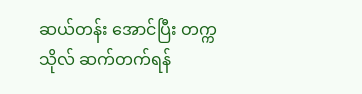ဆယ်တန်း အောင်ပြီး တက္ကသိုလ် ဆက်တက်ရန်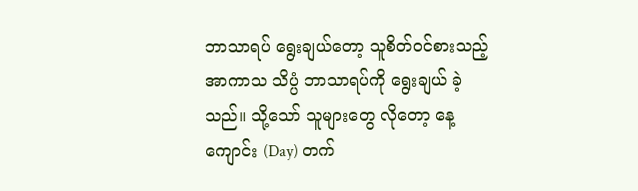ဘာသာရပ် ရွေးချယ်တော့ သူစိတ်ဝင်စားသည့် အာကာသ သိပ္ပံ ဘာသာရပ်ကို ရွေးချယ် ခဲ့သည်။ သို့သော် သူများတွေ လိုတော့ နေ့ကျောင်း (Day) တက်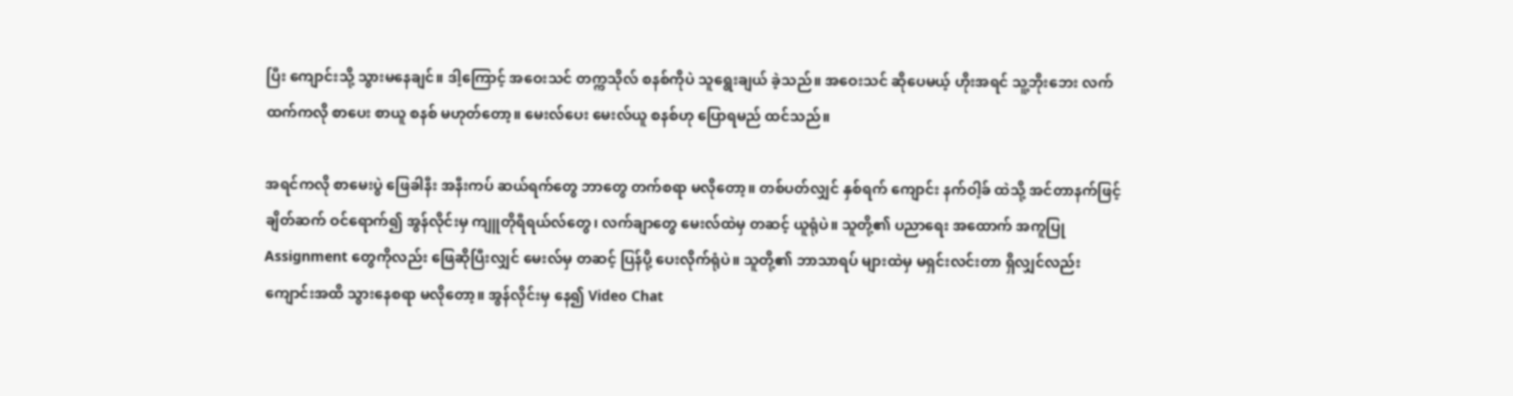ပြီး ကျောင်းသို့ သွားမနေချင်။ ဒါ့ကြောင့် အဝေးသင် တက္ကသိုလ် စနစ်ကိုပဲ သူရွေးချယ် ခဲ့သည်။ အဝေးသင် ဆိုပေမယ့် ဟိုးအရင် သူ့ဘိုးဘေး လက်ထက်ကလို စာပေး စာယူ စနစ် မဟုတ်တော့။ မေးလ်ပေး မေးလ်ယူ စနစ်ဟု ပြောရမည် ထင်သည်။

အရင်ကလို စာမေးပွဲ ဖြေခါနီး အနီးကပ် ဆယ်ရက်တွေ ဘာတွေ တက်စရာ မလိုတော့။ တစ်ပတ်လျှင် နှစ်ရက် ကျောင်း နက်ဝါ့ခ် ထဲသို့ အင်တာနက်ဖြင့် ချိတ်ဆက် ဝင်ရောက်၍ အွန်လိုင်းမှ ကျူတိုရီရယ်လ်တွေ၊ လက်ချာတွေ မေးလ်ထဲမှ တဆင့် ယူရုံပဲ။ သူတို့၏ ပညာရေး အထောက် အကူပြု Assignment တွေကိုလည်း ဖြေဆိုပြီးလျှင် မေးလ်မှ တဆင့် ပြန်ပို့ ပေးလိုက်ရုံပဲ။ သူတို့၏ ဘာသာရပ် များထဲမှ မရှင်းလင်းတာ ရှိလျှင်လည်း ကျောင်းအထိ သွားနေစရာ မလိုတော့။ အွန်လိုင်းမှ နေ၍ Video Chat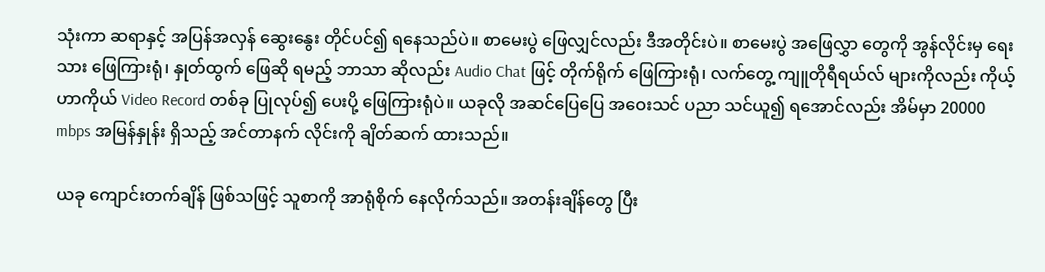သုံးကာ ဆရာနှင့် အပြန်အလှန် ဆွေးနွေး တိုင်ပင်၍ ရနေသည်ပဲ။ စာမေးပွဲ ဖြေလျှင်လည်း ဒီအတိုင်းပဲ။ စာမေးပွဲ အဖြေလွှာ တွေကို အွန်လိုင်းမှ ရေးသား ဖြေကြားရုံ၊ နှုတ်ထွက် ဖြေဆို ရမည့် ဘာသာ ဆိုလည်း Audio Chat ဖြင့် တိုက်ရိုက် ဖြေကြားရုံ၊ လက်တွေ့ ကျူတိုရီရယ်လ် များကိုလည်း ကိုယ့်ဟာကိုယ် Video Record တစ်ခု ပြုလုပ်၍ ပေးပို့ ဖြေကြားရုံပဲ။ ယခုလို အဆင်ပြေပြေ အဝေးသင် ပညာ သင်ယူ၍ ရအောင်လည်း အိမ်မှာ 20000 mbps အမြန်နှုန်း ရှိသည့် အင်တာနက် လိုင်းကို ချိတ်ဆက် ထားသည်။

ယခု ကျောင်းတက်ချိန် ဖြစ်သဖြင့် သူစာကို အာရုံစိုက် နေလိုက်သည်။ အတန်းချိန်တွေ ပြီး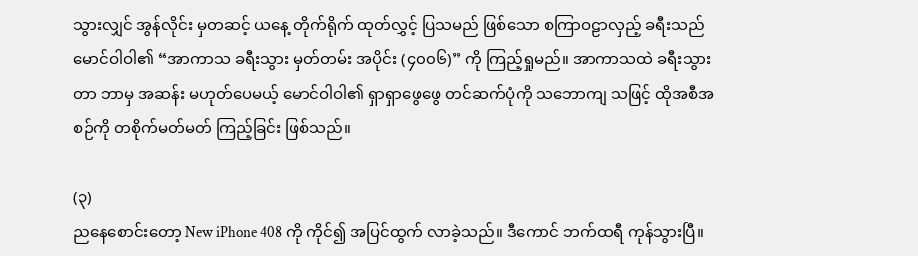သွားလျှင် အွန်လိုင်း မှတဆင့် ယနေ့ တိုက်ရိုက် ထုတ်လွှင့် ပြသမည် ဖြစ်သော စကြာဝဠာလှည့် ခရီးသည် မောင်ဝါဝါ၏ “အာကာသ ခရီးသွား မှတ်တမ်း အပိုင်း (၄၀၀၆)” ကို ကြည့်ရှုမည်။ အာကာသထဲ ခရီးသွားတာ ဘာမှ အဆန်း မဟုတ်ပေမယ့် မောင်ဝါဝါ၏ ရှာရှာဖွေဖွေ တင်ဆက်ပုံကို သဘောကျ သဖြင့် ထိုအစီအစဉ်ကို တစိုက်မတ်မတ် ကြည့်ခြင်း ဖြစ်သည်။

(၃)
ညနေစောင်းတော့ New iPhone 408 ကို ကိုင်၍ အပြင်ထွက် လာခဲ့သည်။ ဒီကောင် ဘက်ထရီ ကုန်သွားပြီ။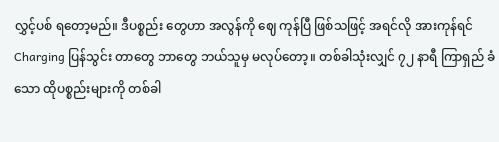လွှင့်ပစ် ရတော့မည်။ ဒီပစ္စည်း တွေဟာ အလွန်ကို ဈေ ကုန်ပြီ ဖြစ်သဖြင့် အရင်လို အားကုန်ရင် Charging ပြန်သွင်း တာတွေ ဘာတွေ ဘယ်သူမှ မလုပ်တော့။ တစ်ခါသုံးလျှင် ၇၂ နာရီ ကြာရှည် ခံသော ထိုပစ္စည်းများကို တစ်ခါ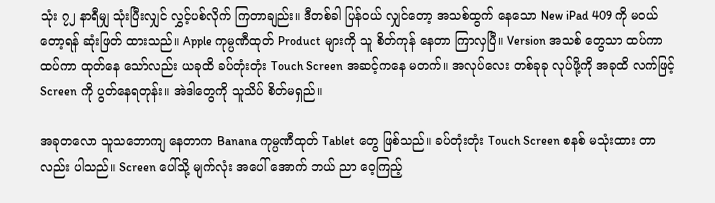သုံး ၇၂ နာရီမျှ သုံးပြီးလျှင် လွှင့်ပစ်လိုက် ကြတာချည်း။ ဒီတစ်ခါ ပြန်ဝယ် လျှင်တော့ အသစ်ထွက် နေသော New iPad 409 ကို မဝယ်တော့ရန် ဆုံးဖြတ် ထားသည်။ Apple ကုမ္ပဏီထုတ် Product များကို သူ စိတ်ကုန် နေတာ ကြာလှပြီ။ Version အသစ် တွေသာ ထပ်ကာ ထပ်ကာ ထုတ်နေ သော်လည်း ယခုထိ ခပ်တုံးတုံး Touch Screen အဆင့်ကနေ မတက်။ အလုပ်လေး တစ်ခုခု လုပ်ဖို့ကို အခုထိ လက်ဖြင့် Screen ကို ပွတ်နေရတုန်း။ အဲဒါတွေကို သူသိပ် စိတ်မရှည်။

အခုတလော သူသဘောကျ နေတာက Banana ကုမ္ပဏီထုတ် Tablet တွေ ဖြစ်သည်။ ခပ်တုံးတုံး Touch Screen စနစ် မသုံးထား တာလည်း ပါသည်။ Screen ပေါ်သို့ မျက်လုံး အပေါ် အောက် ဘယ် ညာ ဝေ့ကြည့်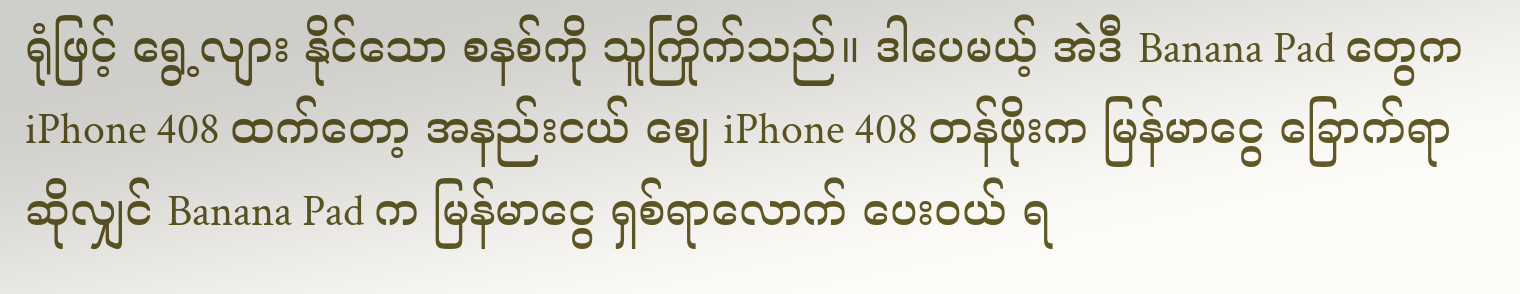ရုံဖြင့် ရွေ့လျား နိုင်သော စနစ်ကို သူကြိုက်သည်။ ဒါပေမယ့် အဲဒီ Banana Pad တွေက iPhone 408 ထက်တော့ အနည်းငယ် ဈေ iPhone 408 တန်ဖိုးက မြန်မာငွေ ခြောက်ရာ ဆိုလျှင် Banana Pad က မြန်မာငွေ ရှစ်ရာလောက် ပေးဝယ် ရ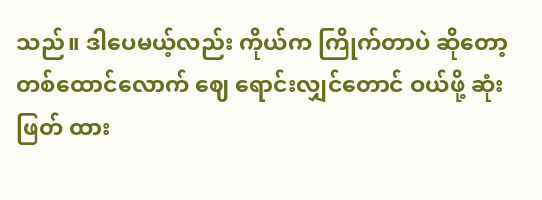သည်။ ဒါပေမယ့်လည်း ကိုယ်က ကြိုက်တာပဲ ဆိုတော့ တစ်ထောင်လောက် ဈေ ရောင်းလျှင်တောင် ဝယ်ဖို့ ဆုံးဖြတ် ထား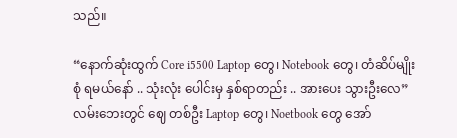သည်။

“နောက်ဆုံးထွက် Core i5500 Laptop တွေ၊ Notebook တွေ၊ တံဆိပ်မျိုးစုံ ရမယ်နော် .. သုံးလုံး ပေါင်းမှ နှစ်ရာတည်း .. အားပေး သွားဦးလေ”
လမ်းဘေးတွင် ဈေ တစ်ဦး Laptop တွေ၊ Noetbook တွေ အော်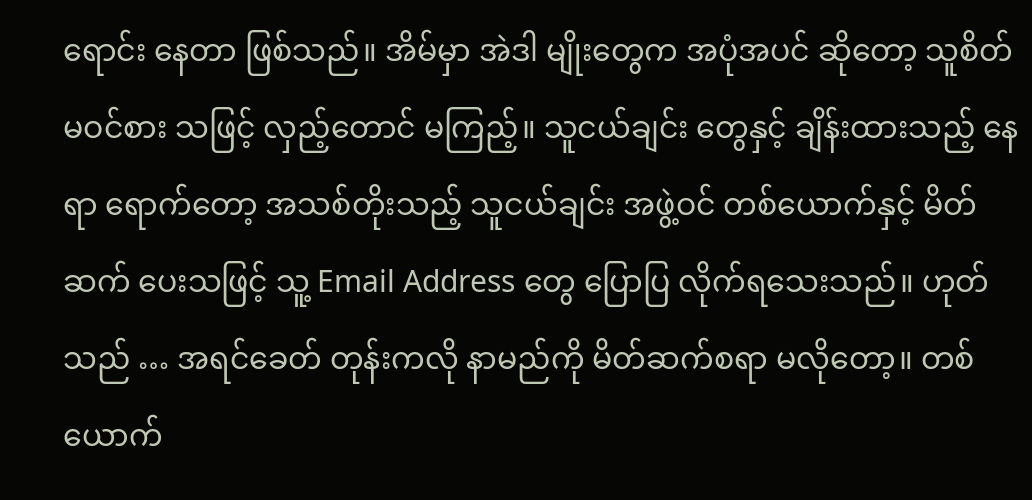ရောင်း နေတာ ဖြစ်သည်။ အိမ်မှာ အဲဒါ မျိုးတွေက အပုံအပင် ဆိုတော့ သူစိတ်မဝင်စား သဖြင့် လှည့်တောင် မကြည့်။ သူငယ်ချင်း တွေနှင့် ချိန်းထားသည့် နေရာ ရောက်တော့ အသစ်တိုးသည့် သူငယ်ချင်း အဖွဲ့ဝင် တစ်ယောက်နှင့် မိတ်ဆက် ပေးသဖြင့် သူ့ Email Address တွေ ပြောပြ လိုက်ရသေးသည်။ ဟုတ်သည် … အရင်ခေတ် တုန်းကလို နာမည်ကို မိတ်ဆက်စရာ မလိုတော့။ တစ်ယောက်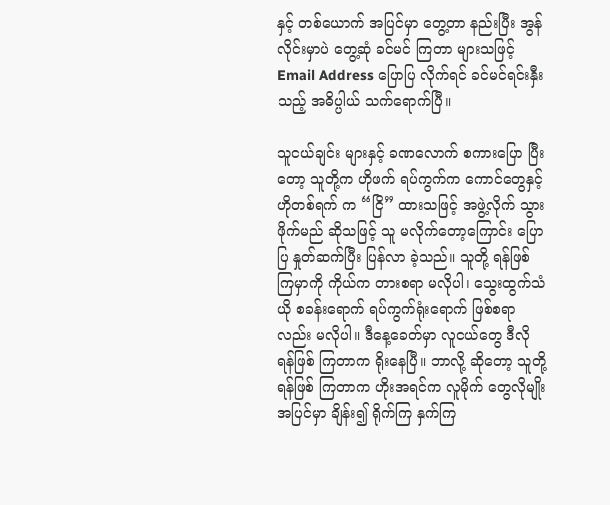နှင့် တစ်ယောက် အပြင်မှာ တွေ့တာ နည်းပြီး အွန်လိုင်းမှာပဲ တွေ့ဆုံ ခင်မင် ကြတာ များသဖြင့် Email Address ပြောပြ လိုက်ရင် ခင်မင်ရင်းနှီးသည့် အဓိပ္ပါယ် သက်ရောက်ပြီ။

သူငယ်ချင်း များနှင့် ခဏလောက် စကားပြော ပြီးတော့ သူတို့က ဟိုဖက် ရပ်ကွက်က ကောင်တွေနှင့် ဟိုတစ်ရက် က “ငြိ” ထားသဖြင့် အဖွဲ့လိုက် သွားဖိုက်မည် ဆိုသဖြင့် သူ မလိုက်တော့ကြောင်း ပြောပြ နှုတ်ဆက်ပြီး ပြန်လာ ခဲ့သည်။ သူတို့ ရန်ဖြစ် ကြမှာကို ကိုယ်က တားစရာ မလိုပါ၊ သွေးထွက်သံယို စခန်းရောက် ရပ်ကွက်ရုံးရောက် ဖြစ်စရာလည်း မလိုပါ။ ဒီနေ့ခေတ်မှာ လူငယ်တွေ ဒီလို ရန်ဖြစ် ကြတာက ရိုးနေပြီ။ ဘာလို့ ဆိုတော့ သူတို့ ရန်ဖြစ် ကြတာက ဟိုးအရင်က လူမိုက် တွေလိုမျိုး အပြင်မှာ ချိန်း၍ ရိုက်ကြ နှက်ကြ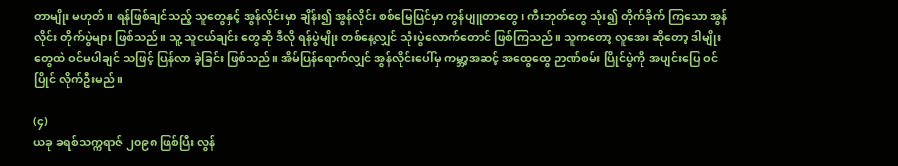တာမျိုး မဟုတ်။ ရန်ဖြစ်ချင်သည့် သူတွေနှင့် အွန်လိုင်းမှာ ချိန်း၍ အွန်လိုင်း စစ်မြေပြင်မှာ ကွန်ပျူတာတွေ၊ ကီးဘုတ်တွေ သုံး၍ တိုက်ခိုက် ကြသော အွန်လိုင်း တိုက်ပွဲများ ဖြစ်သည်။ သူ့ သူငယ်ချင်း တွေဆို ဒီလို ရန်ပွဲမျိုး တစ်နေ့လျှင် သုံးပွဲလောက်တောင် ဖြစ်ကြသည်။ သူကတော့ လူအေး ဆိုတော့ ဒါမျိုးတွေထဲ ဝင်မပါချင် သဖြင့် ပြန်လာ ခဲ့ခြင်း ဖြစ်သည်။ အိမ်ပြန်ရောက်လျှင် အွန်လိုင်းပေါ်မှ ကမ္ဘာ့အဆင့် အထွေထွေ ဉာဏ်စမ်း ပြိုင်ပွဲကို အပျင်းပြေ ဝင်ပြိုင် လိုက်ဦးမည်။

(၄)
ယခု ခရစ်သက္ကရာဇ် ၂၀၉၈ ဖြစ်ပြီး လွန်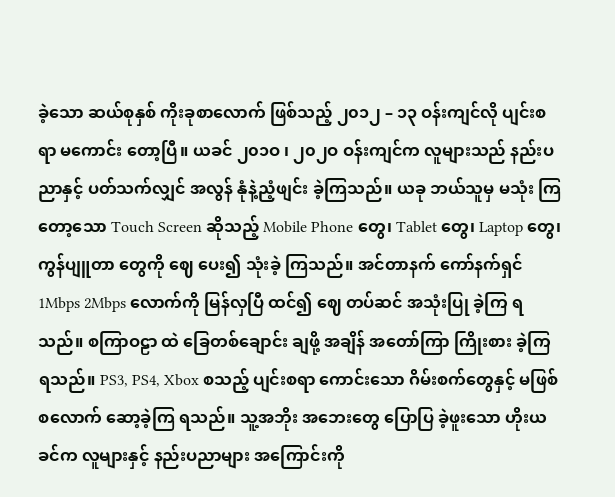ခဲ့သော ဆယ်စုနှစ် ကိုးခုစာလောက် ဖြစ်သည့် ၂၀၁၂ – ၁၃ ဝန်းကျင်လို ပျင်းစရာ မကောင်း တော့ပြီ။ ယခင် ၂၀၁ဝ ၊ ၂၀၂ဝ ဝန်းကျင်က လူများသည် နည်းပညာနှင့် ပတ်သက်လျှင် အလွန် နုံနဲ့ညံ့ဖျင်း ခဲ့ကြသည်။ ယခု ဘယ်သူမှ မသုံး ကြတော့သော Touch Screen ဆိုသည့် Mobile Phone တွေ၊ Tablet တွေ၊ Laptop တွေ၊ ကွန်ပျူတာ တွေကို ဈေ ပေး၍ သုံးခဲ့ ကြသည်။ အင်တာနက် ကော်နက်ရှင် 1Mbps 2Mbps လောက်ကို မြန်လှပြီ ထင်၍ ဈေ တပ်ဆင် အသုံးပြု ခဲ့ကြ ရသည်။ စကြာဝဠာ ထဲ ခြေတစ်ချောင်း ချဖို့ အချိန် အတော်ကြာ ကြိုးစား ခဲ့ကြရသည်။ PS3, PS4, Xbox စသည့် ပျင်းစရာ ကောင်းသော ဂိမ်းစက်တွေနှင့် မဖြစ်စလောက် ဆော့ခဲ့ကြ ရသည်။ သူ့အဘိုး အဘေးတွေ ပြောပြ ခဲ့ဖူးသော ဟိုးယခင်က လူများနှင့် နည်းပညာများ အကြောင်းကို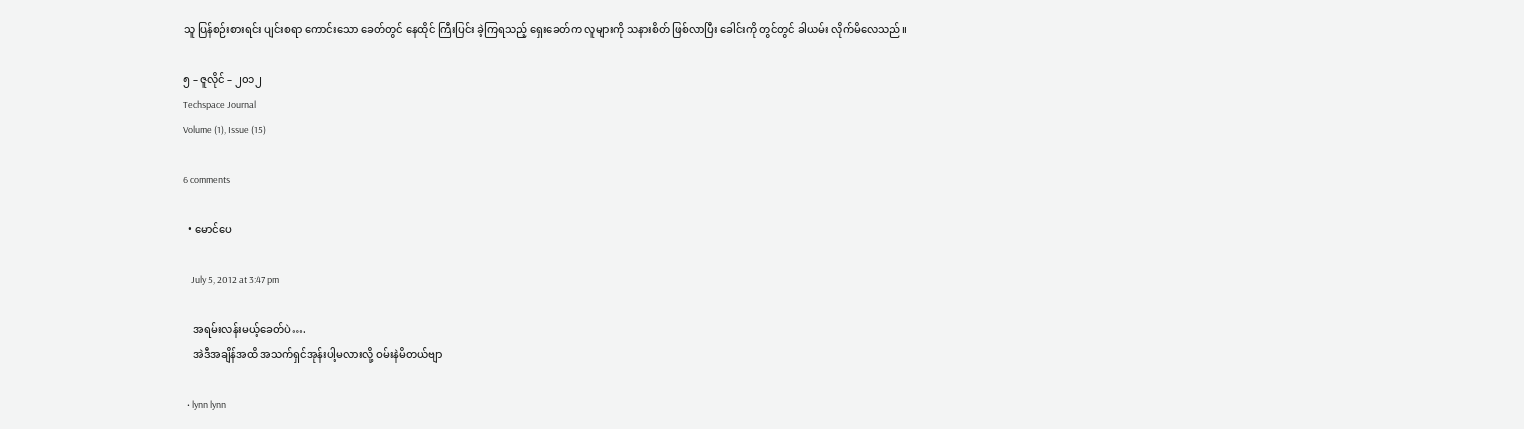သူ ပြန်စဉ်းစားရင်း ပျင်းစရာ ကောင်းသော ခေတ်တွင် နေထိုင် ကြီးပြင်း ခဲ့ကြရသည့် ရှေးခေတ်က လူများကို သနားစိတ် ဖြစ်လာပြီး ခေါင်းကို တွင်တွင် ခါယမ်း လိုက်မိလေသည်။

၅ – ဇူလိုင် – ၂၀၁၂
Techspace Journal
Volume (1), Issue (15)

6 comments

  • မောင်ပေ

    July 5, 2012 at 3:47 pm

    အရမ်းလန်းမယ့်ခေတ်ပဲ….
    အဲဒီအချိန်အထိ အသက်ရှင်အုန်းပါ့မလားလို့ ဝမ်းနဲမိတယ်ဗျာ

  • lynn lynn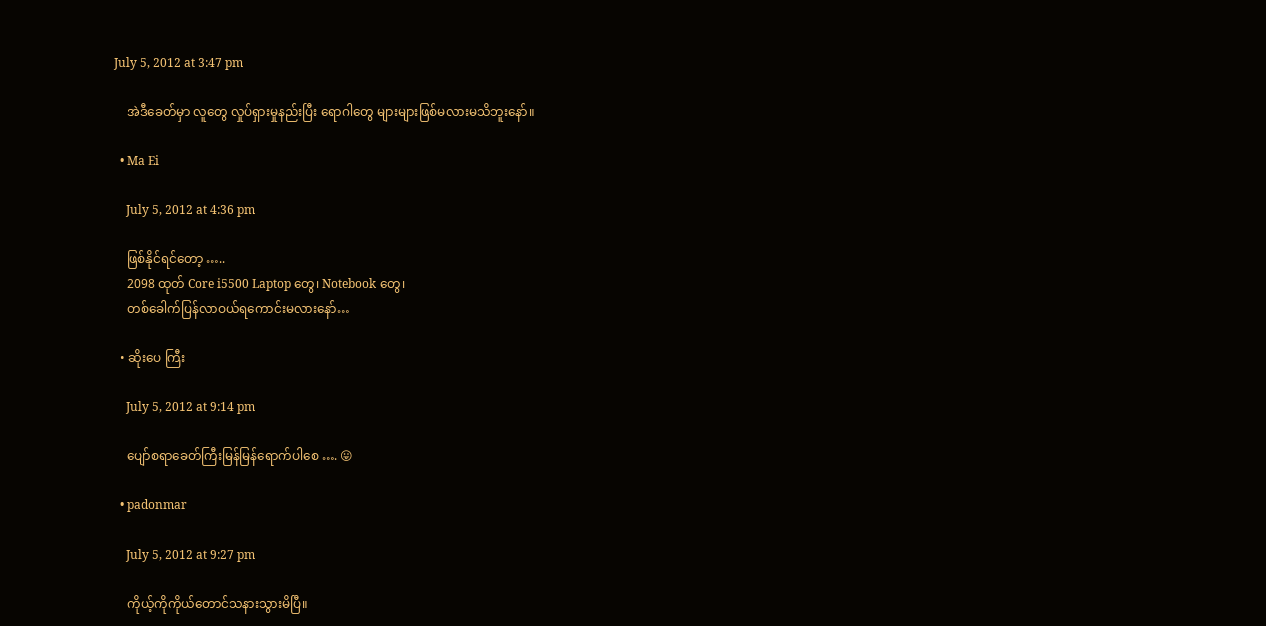July 5, 2012 at 3:47 pm

    အဲဒီခေတ်မှာ လူတွေ လှုပ်ရှားမှုနည်းပြီး ရောဂါတွေ များများဖြစ်မလားမသိဘူးနော်။

  • Ma Ei

    July 5, 2012 at 4:36 pm

    ဖြစ်နိုင်ရင်တော့ …..
    2098 ထုတ် Core i5500 Laptop တွေ၊ Notebook တွေ၊
    တစ်ခေါက်ပြန်လာဝယ်ရကောင်းမလားနော်…

  • ဆိုးပေ ကြီး

    July 5, 2012 at 9:14 pm

    ပျော်စရာခေတ်ကြီးမြန်မြန်ရောက်ပါစေ …. 😛

  • padonmar

    July 5, 2012 at 9:27 pm

    ကိုယ့်ကိုကိုယ်တောင်သနားသွားမိပြီ။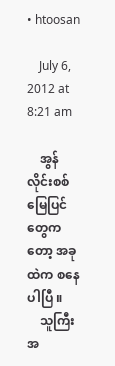• htoosan

    July 6, 2012 at 8:21 am

    အွန်လိုင်းစစ်မြေပြင်တွေကတော့ အခုထဲက စနေပါပြီ ။
    သူကြီးအ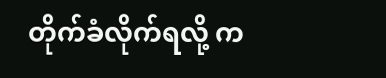တိုက်ခံလိုက်ရလို့ က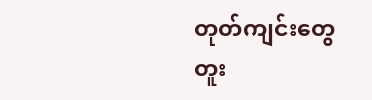တုတ်ကျင်းတွေ တူး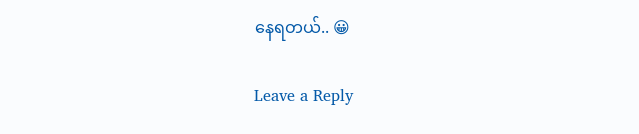နေရတယ်.. 😀

Leave a Reply